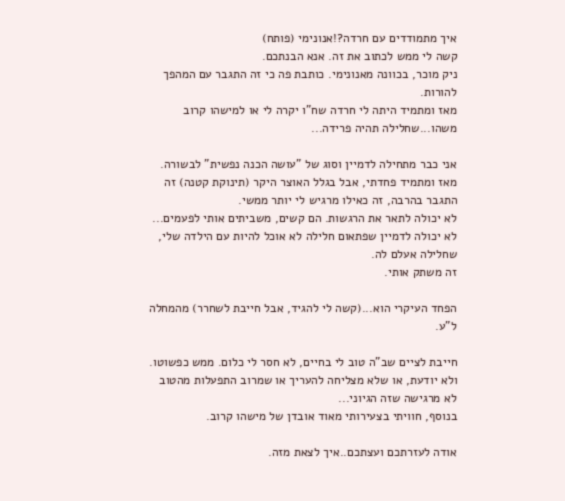איך מתמודדים עם חרדה?!אנונימי (פותח)
קשה לי ממש לכתוב את זה. אנא הבנתכם.
ניק מוכר, בכוונה מאנונימי. כותבת פה כי זה התגבר עם המהפך להורות.
מאז ומתמיד היתה לי חרדה שח"ו יקרה לי או למישהו קרוב משהו...שחלילה תהיה פרידה...

אני כבר מתחילה לדמיין וסוג של "עושה הכנה נפשית" לבשורה. מאז ומתמיד פחדתי, אבל בגלל האוצר היקר (תינוקת קטנה) זה התגבר בהרבה, זה כאילו מרגיש לי יותר ממשי.
לא יכולה לתאר את הרגשות. הם קשים, משביתים אותי לפעמים...
לא יכולה לדמיין שפתאום חלילה לא אוכל להיות עם הילדה שלי, שחלילה אעלם לה.
זה משתק אותי.

הפחד העיקרי הוא...(קשה לי להגיד, אבל חייבת לשחרר) מהמחלה ל"ע.

חייבת לציים שב"ה טוב לי בחיים, לא חסר לי כלום. ממש כפשוטו. ולא יודעת, או שלא מצליחה להעריך או שמרוב התפעלות מהטוב לא מרגישה שזה הגיוני...
בנוסף, חוויתי בצעירותי מאוד אובדן של מישהו קרוב.

אודה לעזרתכם ועצתכם..איך לצאת מזה.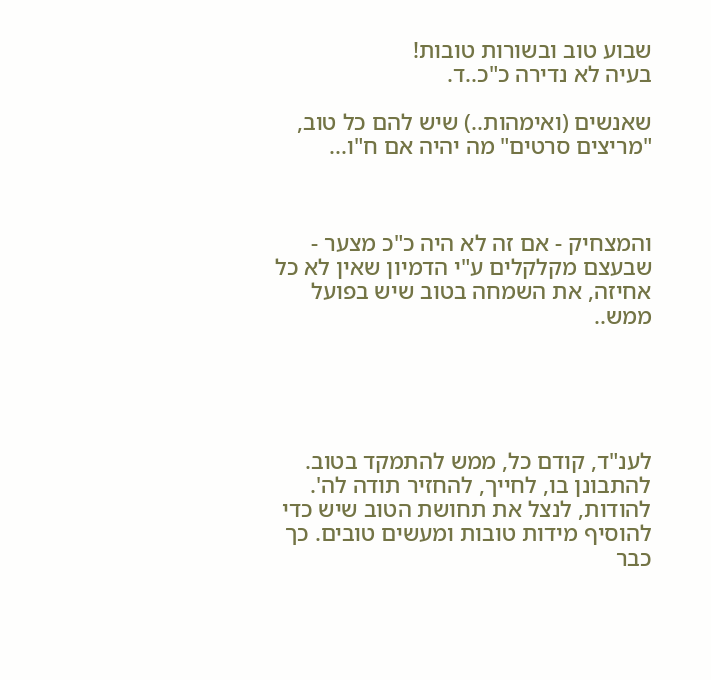שבוע טוב ובשורות טובות!
בעיה לא נדירה כ"כ..ד.

שאנשים (ואימהות..) שיש להם כל טוב, "מריצים סרטים" מה יהיה אם ח"ו...



והמצחיק - אם זה לא היה כ"כ מצער - שבעצם מקלקלים ע"י הדמיון שאין לא כל אחיזה, את השמחה בטוב שיש בפועל ממש..





לענ"ד, קודם כל, ממש להתמקד בטוב. להתבונן בו, לחייך, להחזיר תודה לה'. להודות, לנצל את תחושת הטוב שיש כדי להוסיף מידות טובות ומעשים טובים. כך כבר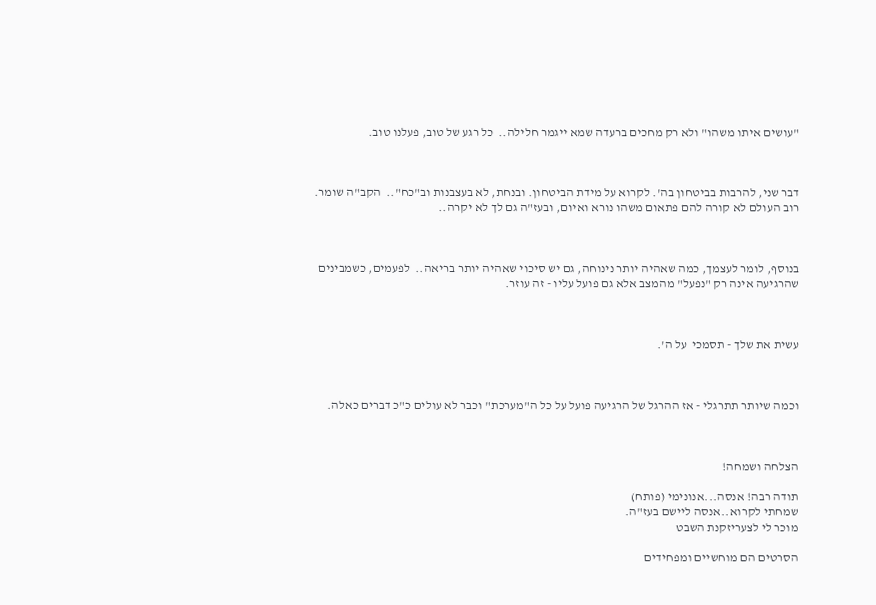"עושים איתו משהו" ולא רק מחכים ברעדה שמא ייגמר חלילה..  כל רגע של טוב, פעלנו טוב.



דבר שני, להרבות בביטחון בה'. לקרוא על מידת הביטחון. ובנחת, לא בעצבנות וב"כח"..  הקב"ה שומר. רוב העולם לא קורה להם פתאום משהו נורא ואיום, ובעז"ה גם לך לא יקרה..



בנוסף, לומר לעצמך, כמה שאהיה יותר נינוחה, גם יש סיכוי שאהיה יותר בריאה..  לפעמים, כשמבינים שהרגיעה אינה רק "נפעל" מהמצב אלא גם פועל עליו - זה עוזר.



עשית את שלך - תסמכי  על ה'.



וכמה שיותר תתרגלי - אז ההרגל של הרגיעה פועל על כל ה"מערכת" וכבר לא עולים כ"כ דברים כאלה.



הצלחה ושמחה!

תודה רבה! אנסה...אנונימי (פותח)
שמחתי לקרוא..אנסה ליישם בעז"ה.
מוכר לי לצעריזקנת השבט

הסרטים הם מוחשיים ומפחידים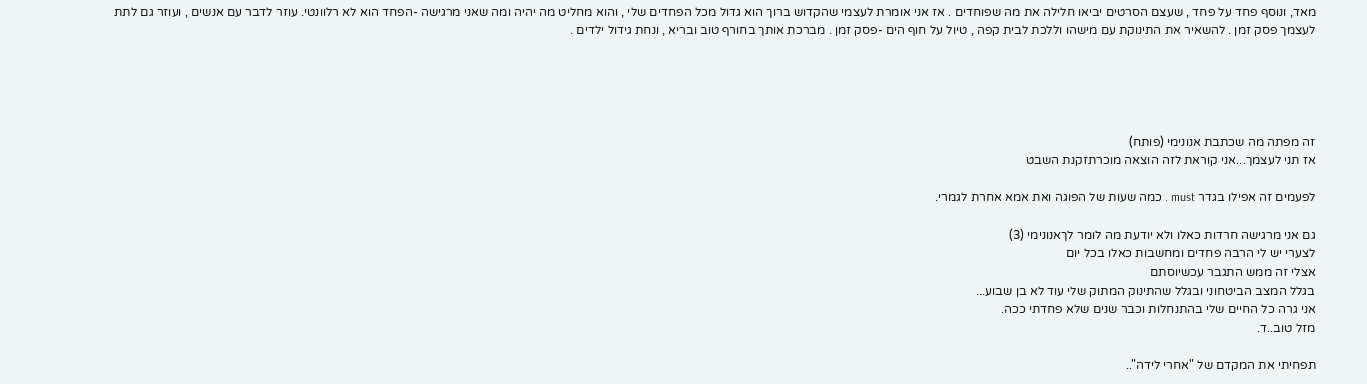מאד, ונוסף פחד על פחד , שעצם הסרטים יביאו חלילה את מה שפוחדים . אז אני אומרת לעצמי שהקדוש ברוך הוא גדול מכל הפחדים שלי , והוא מחליט מה יהיה ומה שאני מרגישה -הפחד הוא לא רלוונטי. עוזר לדבר עם אנשים , ועוזר גם לתת לעצמך פסק זמן . להשאיר את התינוקת עם מישהו וללכת לבית קפה , טיול על חוף הים -פסק זמן . מברכת אותך בחורף טוב ובריא , ונחת גידול ילדים .





זה מפתה מה שכתבת אנונימי (פותח)
אז תני לעצמך...אני קוראת לזה הוצאה מוכרתזקנת השבט

לפעמים זה אפילו בגדר must . כמה שעות של הפוגה ואת אמא אחרת לגמרי.

גם אני מרגישה חרדות כאלו ולא יודעת מה לומר לךאנונימי (3)
לצערי יש לי הרבה פחדים ומחשבות כאלו בכל יום
אצלי זה ממש התגבר עכשיוסתם
בגלל המצב הביטחוני ובגלל שהתינוק המתוק שלי עוד לא בן שבוע...
אני גרה כל החיים שלי בהתנחלות וכבר שנים שלא פחדתי ככה.
מזל טוב..ד.

תפחיתי את המקדם של "אחרי לידה"..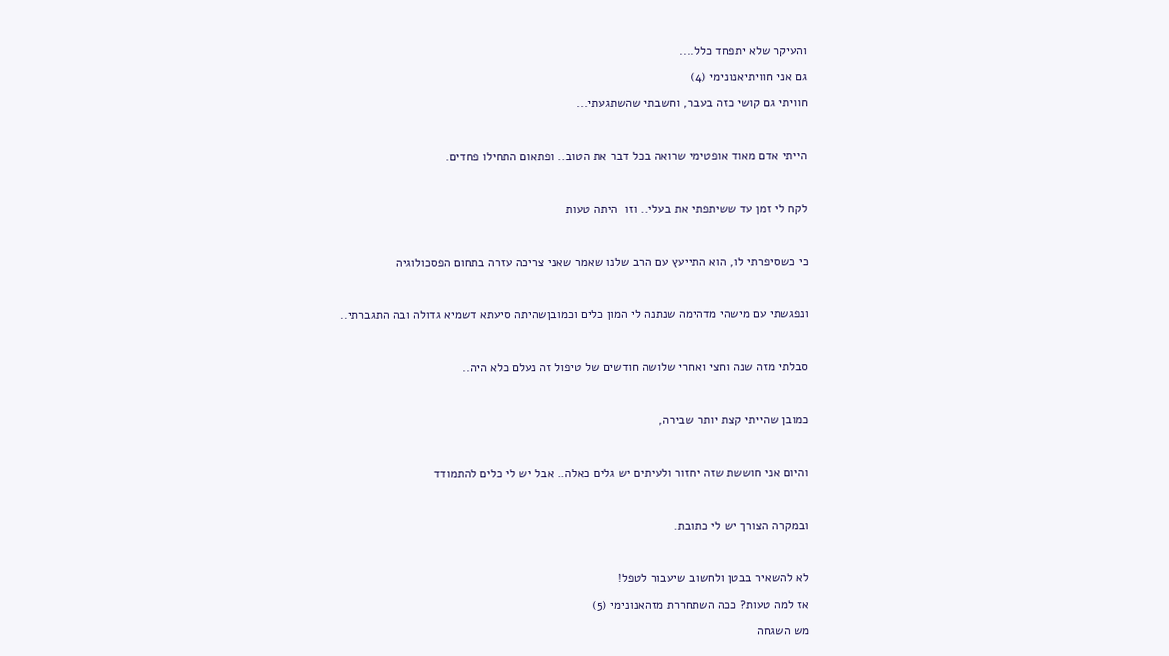והעיקר שלא יתפחד כלל....

גם אני חוויתיאנונימי (4)

חוויתי גם קושי כזה בעבר, וחשבתי שהשתגעתי...



הייתי אדם מאוד אופטימי שרואה בכל דבר את הטוב.. ופתאום התחילו פחדים.



לקח לי זמן עד ששיתפתי את בעלי.. וזו  היתה טעות



כי כשסיפרתי לו, הוא התייעץ עם הרב שלנו שאמר שאני צריכה עזרה בתחום הפסכולוגיה



ונפגשתי עם מישהי מדהימה שנתנה לי המון כלים וכמובןשהיתה סיעתא דשמיא גדולה ובה התגברתי..



סבלתי מזה שנה וחצי ואחרי שלושה חודשים של טיפול זה נעלם כלא היה..



כמובן שהייתי קצת יותר שבירה,



והיום אני חוששת שזה יחזור ולעיתים יש גלים כאלה.. אבל יש לי כלים להתמודד



ובמקרה הצורך יש לי כתובת.



לא להשאיר בבטן ולחשוב שיעבור לטפל!

אז למה טעות? ככה השתחררת מזהאנונימי (5)

מש השגחה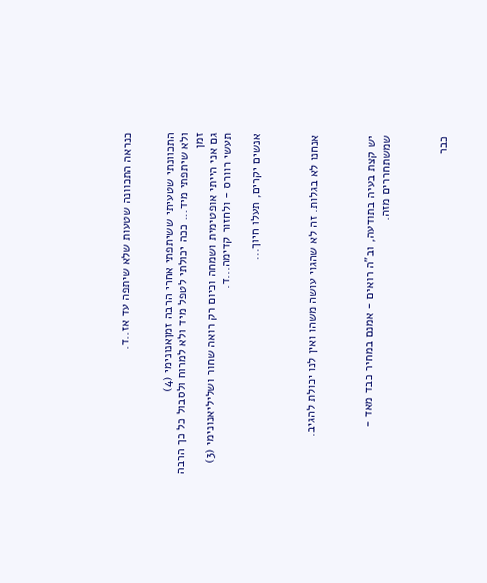כנראה התכוונה שטעות שלא שיתפה עד אז..ד.


התכוונתי שטעיתי ששיתפתי אחרי הרבה זמןאנונימי (4)
ולא שיתפתי מיד... ככה יכולתי לטפל מיד ולא למרוח ולסבול כל כך הרבה זמן
גם אני הייתי אופטימית ושמחה וכיום רק רואה שחור ושליליאנונימי (3)
תעשי רוורס - ולחזור קדימה...ד.

אנשים יקרים, תעלו חיוך...



אנחנו לא בגלות. זה לא שהגוי עושה משהו ואין לנו יכולת להגיב.



יש קצת בעיה בתודעה, וב"ה רואים - אמנם במחיר כבד מאד - שמשתחררים מזה.



כבר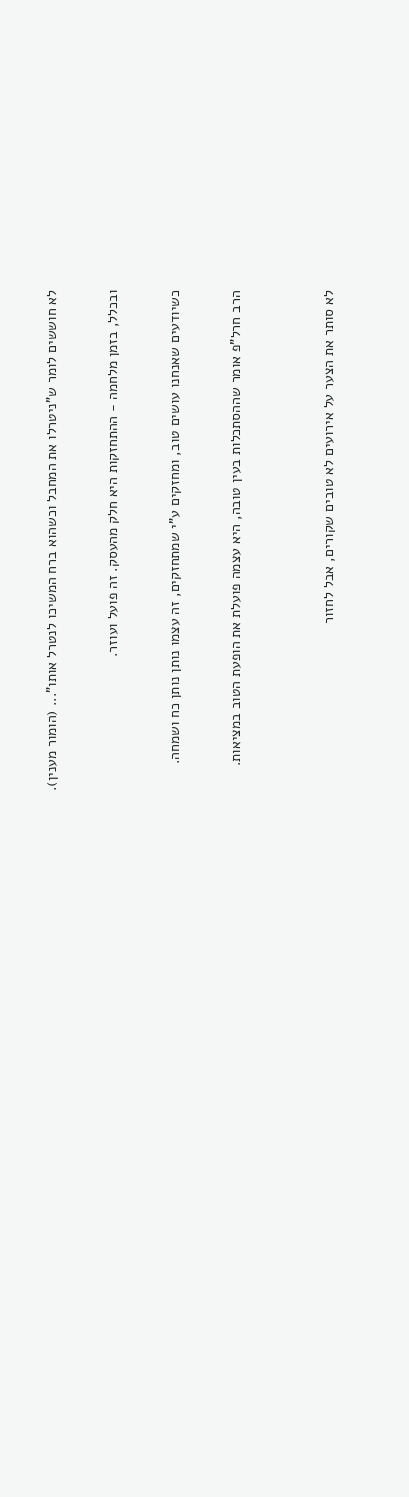לא חוששים לומר ש"ניטרלו את המחבל וכשהוא ברח המשיכו לנטרל אותו"... (הומור מענין).



ובכלל, בזמן מלחמה - ההתחזקות היא חלק מהעסק. זה פועל ועוזר.



כשיודעים שאנחנו עושים טוב, ומחזקים ע"י שמתחזקים, זה עצמו נותן נותן כח ושמחה.



הרב חרל"פ אומר שההסתכלות בעין טובה, היא עצמה פועלת את הופעת הטוב במציאות.





לא סותר את הצער על אירועים לא טובים שקורים, אבל לחזור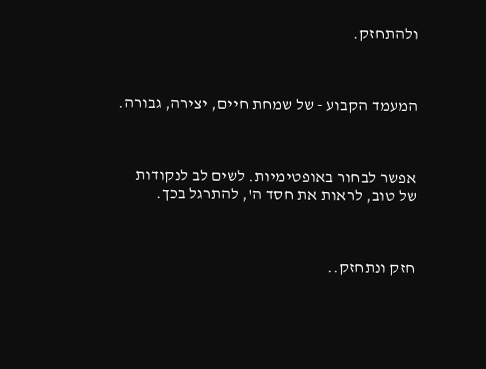ולהתחזק.



המעמד הקבוע - של שמחת חיים, יצירה, גבורה.



אפשר לבחור באופטימיות. לשים לב לנקודות של טוב, לראות את חסד ה', להתרגל בכך.



חזק ונתחזק..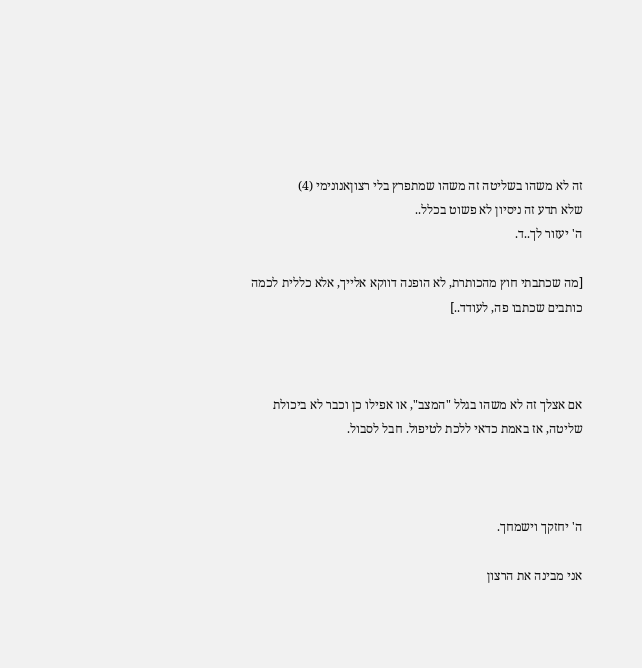זה לא משהו בשליטה זה משהו שמתפרץ בלי רצוןאנונימי (4)
שלא תדע זה ניסיון לא פשוט בכלל..
ה' יעזור לך..ד.

[מה שכתבתי חוץ מהכותרת, לא הופנה דווקא אלייך, אלא כללית לכמה כותבים שכתבו פה, לעודד..]



אם אצלך זה לא משהו בגלל "המצב", או אפילו כן וכבר לא ביכולת שליטה, אז באמת כדאי ללכת לטיפול. חבל לסבול.



ה' יחזקך וישמחך.

אני מבינה את הרצון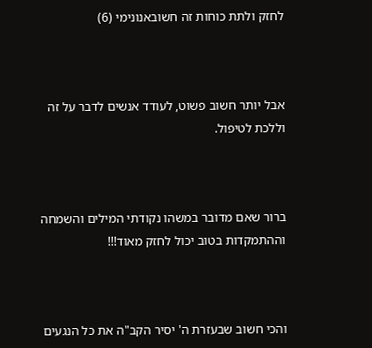לחזק ולתת כוחות זה חשובאנונימי (6)



אבל יותר חשוב פשוט, לעודד אנשים לדבר על זה וללכת לטיפול.



ברור שאם מדובר במשהו נקודתי המילים והשמחה וההתמקדות בטוב יכול לחזק מאוד!!!



והכי חשוב שבעזרת ה' יסיר הקב"ה את כל הנגעים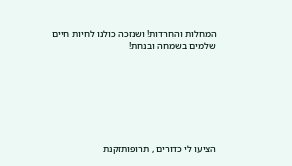המחלות והחרדות! ושנזכה כולנו לחיות חיים שלמים בשמחה ובנחת!







הציעו לי כדורים , תרופותזקנת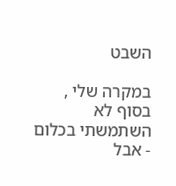השבט

במקרה שלי , בסוף לא השתמשתי בכלום - אבל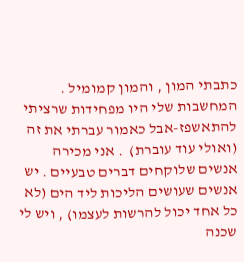כתבתי המון , והמון קמומיל . המחשבות שלי היו מפחידות שרציתי להתאשפז-אבל כאמור עברתי את זה (ואולי עוד עוברת)  . אני מכירה אנשים שלוקחים דברים טבעיים . יש אנשים שעושים הליכות ליד הים (לא כל אחד יכול להרשות לעצמו) , ויש לי שכנה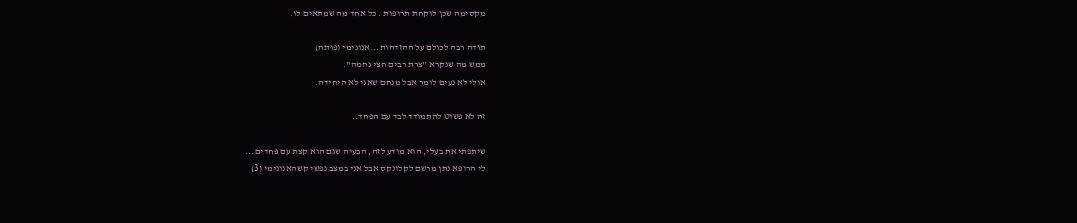מקסימה שכן לוקחת תרופות . כל אחד מה שמתאים לו.

תודה רבה לכולם על ההזדהות...אנונימי (פותח)
ממש מה שנקרא "צרת רבים חצי נחמה".
אולי לא נעים לומר אבל מנחם שאני לא היחידה.

זה לא פשוט להתמודד לבד עם הפחד..

שיתפתי את בעלי, הוא מודע לזה, הבעיה שגם הוא קצת עם פחדים...
לי הרופא נתן מרשם לקלונקס אבל אני במצב נפשי קשהאנונימי (3)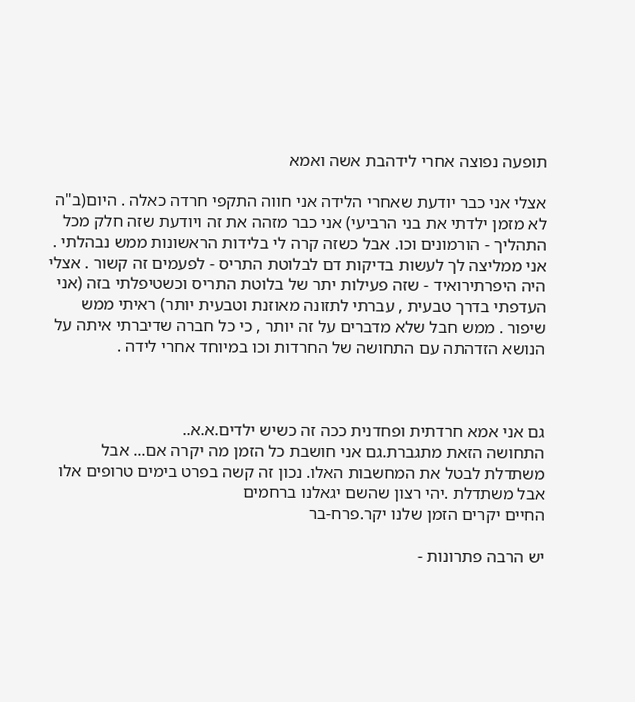תופעה נפוצה אחרי לידהבת אשה ואמא

אצלי אני כבר יודעת שאחרי הלידה אני חווה התקפי חרדה כאלה . היום(ב"ה לא מזמן ילדתי את בני הרביעי) אני כבר מזהה את זה ויודעת שזה חלק מכל התהליך - הורמונים וכו. אבל כשזה קרה לי בלידות הראשונות ממש נבהלתי . אני ממליצה לך לעשות בדיקות דם לבלוטת התריס - לפעמים זה קשור . אצלי היה היפרתירואיד - שזה פעילות יתר של בלוטת התריס וכשטיפלתי בזה (אני העדפתי בדרך טבעית , עברתי לתזונה מאוזנת וטבעית יותר) ראיתי ממש שיפור . ממש חבל שלא מדברים על זה יותר , כי כל חברה שדיברתי איתה על הנושא הזדהתה עם התחושה של החרדות וכו במיוחד אחרי לידה .



גם אני אמא חרדתית ופחדנית ככה זה כשיש ילדים.א.א..
התחושה הזאת מתגברת.גם אני חושבת כל הזמן מה יקרה אם... אבל משתדלת לבטל את המחשבות האלו. נכון זה קשה בפרט בימים טרופים אלו אבל משתדלת .יהי רצון שהשם יגאלנו ברחמים
החיים יקרים הזמן שלנו יקר.פרח-בר

יש הרבה פתרונות -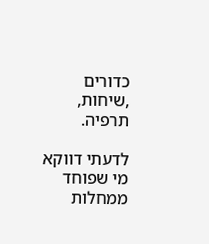כדורים ,שיחות, תרפיה.

לדעתי דווקא מי שפוחד ממחלות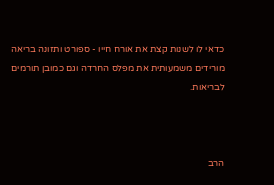כדאי לו לשנות קצת את אורח חייו - ספורט ותזונה בריאה מורידים משמעותית את מפלס החרדה וגם כמובן תורמים לבריאות.



הרב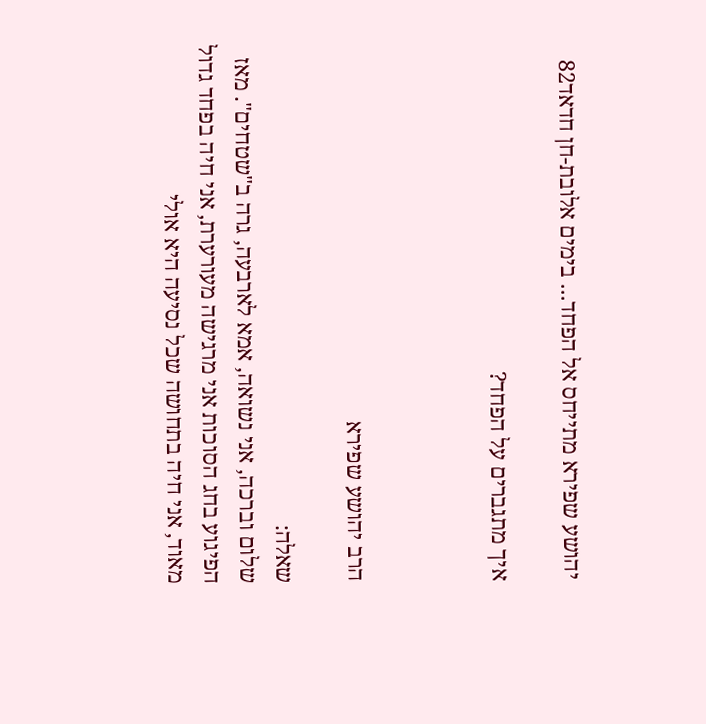יהושע שפירא מתייחס אל הפחד... בימים אלובת-חן חדאד82

איך מתגברים על הפחד?



הרב יהושע שפירא

שאלה:
שלום וברכה, אני נשואה, אמא לארבעה, גרה ב"שטחים". מאז הפיגוע בחג הסוכות אני מרגישה מעורערת, אני חיה בפחד גדול מאוד, אני חיה בתחושה שכל נסיעה היא אולי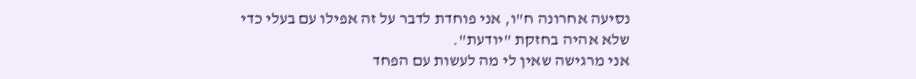נסיעה אחרונה ח"ו, אני פוחדת לדבר על זה אפילו עם בעלי כדי שלא אהיה בחזקת "יודעת".
אני מרגישה שאין לי מה לעשות עם הפחד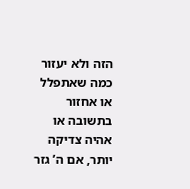הזה ולא יעזור כמה שאתפלל או אחזור בתשובה או אהיה צדיקה יותר, אם ה’ גזר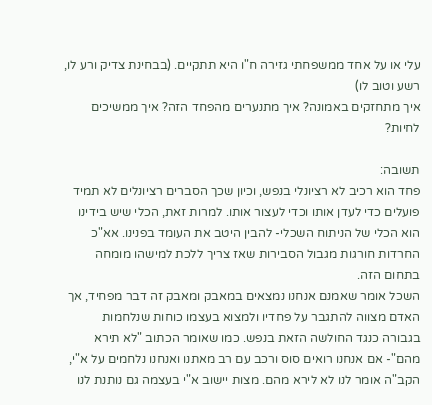עלי או על אחד ממשפחתי גזירה ח"ו היא תתקיים. (בבחינת צדיק ורע לו, רשע וטוב לו)
איך מתחזקים באמונה? איך מתנערים מהפחד הזה? איך ממשיכים לחיות?

תשובה:
פחד הוא רכיב לא רציונלי בנפש, וכיון שכך הסברים רציונלים לא תמיד פועלים כדי לעדן אותו וכדי לעצור אותו. למרות זאת, הכלי שיש בידינו הוא הכלי של הניתוח השכלי- להבין היטב את העומד בפנינו. אא"כ החרדות חורגות מגבול הסבירות שאז צריך ללכת למישהו מומחה בתחום הזה.
השכל אומר שאמנם אנחנו נמצאים במאבק ומאבק זה דבר מפחיד, אך האדם מצווה להתגבר על פחדיו ולמצוא בעצמו כוחות שנלחמות בגבורה כנגד החולשה הזאת בנפש. כמו שאומר הכתוב "לא תירא מהם"- אם אנחנו רואים סוס ורכב עם רב מאתנו ואנחנו נלחמים על א"י, הקב"ה אומר לנו לא לירא מהם. מצות יישוב א"י בעצמה גם נותנת לנו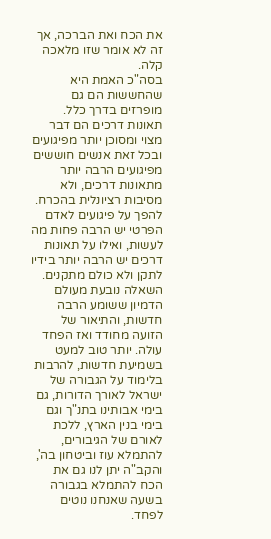את הכח ואת הברכה, אך זה לא אומר שזו מלאכה קלה.
בסה"כ האמת היא שהחששות הם גם מופרזים בדרך כלל. תאונות דרכים הם דבר מצוי ומסוכן יותר מפיגועים ובכל זאת אנשים חוששים מפיגועים הרבה יותר מתאונות דרכים, ולא מסיבות רציונלית בהכרח. להפך על פיגועים לאדם הפרטי יש הרבה פחות מה לעשות, ואילו על תאונות דרכים יש הרבה יותר בידיו לתקן ולא כולם מתקנים.
השאלה נובעת מעולם הדמיון ששומע הרבה חדשות, והתיאור של הזועה מחודד ואז הפחד עולה. יותר טוב למעט בשמיעת חדשות, להרבות בלימוד על הגבורה של ישראל לאורך הדורות, גם בימי אבותינו בתנ"ך וגם בימי בנין הארץ, ללכת לאורם של הגיבורים, להתמלא עוז וביטחון בה', והקב"ה יתן לנו גם את הכח להתמלא בגבורה בשעה שאנחנו נוטים לפחד.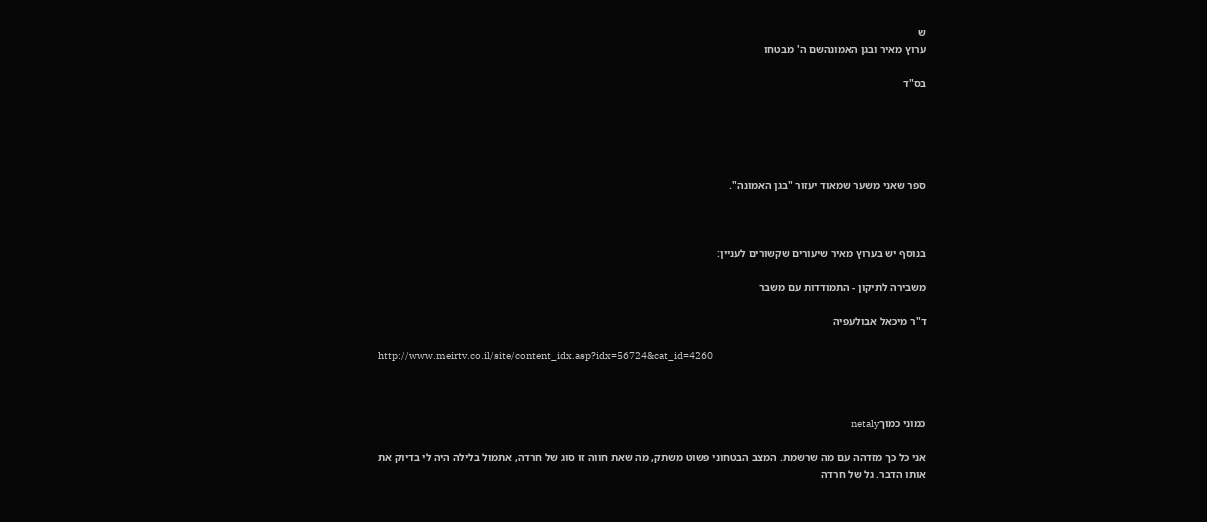ש
ערוץ מאיר ובגן האמונהשם ה' מבטחו

בס"ד





ספר שאני משער שמאוד יעזור "בגן האמונה".



בנוסף יש בערוץ מאיר שיעורים שקשורים לעניין:

משבירה לתיקון - התמודדות עם משבר

ד"ר מיכאל אבולעפיה

http://www.meirtv.co.il/site/content_idx.asp?idx=56724&cat_id=4260



כמוני כמוךnetaly

אני כל כך מזדהה עם מה שרשמת. המצב הבטחוני פשוט משתק, מה שאת חווה זו סוג של חרדה, אתמול בלילה היה לי בדיוק את אותו הדבר. גל של חרדה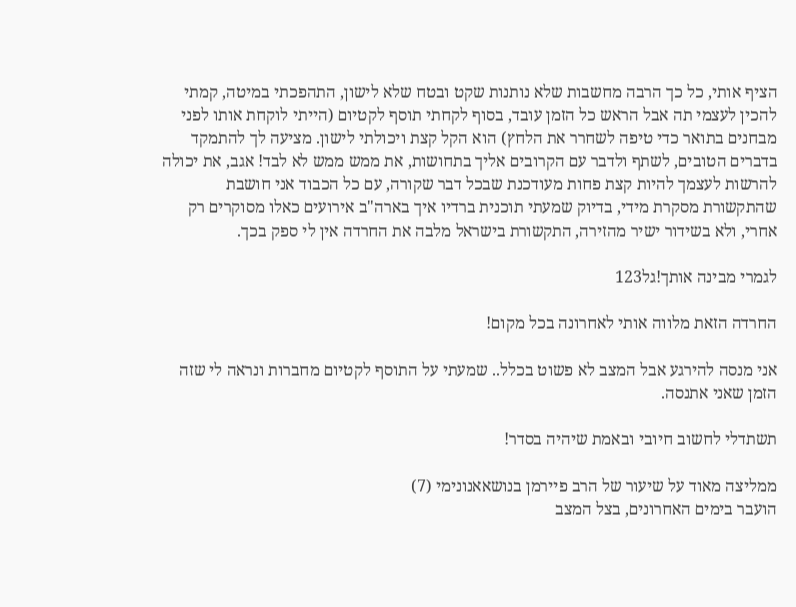הציף אותי, כל כך הרבה מחשבות שלא נותנות שקט ובטח שלא לישון, התהפכתי במיטה, קמתי להכין לעצמי תה אבל הראש כל הזמן עובד, בסוף לקחתי תוסף לקטיום (הייתי לוקחת אותו לפני מבחנים בתואר כדי טיפה לשחרר את הלחץ) הוא הקל קצת ויכולתי לישון. מציעה לך להתמקד בדברים הטובים, לשתף ולדבר עם הקרובים אליך בתחושות, את ממש ממש לא לבד! אגב, את יכולה להרשות לעצמך להיות קצת פחות מעודכנת שבכל דבר שקורה, עם כל הכבוד אני חושבת שהתקשורת מסקרת מידי, בדיוק שמעתי תוכנית ברדיו איך בארה"ב אירועים כאלו מסוקרים רק אחרי, ולא בשידור ישיר מהזירה, התקשורת בישראל מלבה את החרדה אין לי ספק בכך.

לגמרי מבינה אותך!גל123

החרדה הזאת מלווה אותי לאחרונה בכל מקום!

אני מנסה להירגע אבל המצב לא פשוט בכלל.. שמעתי על התוסף לקטיום מחברות ונראה לי שזה הזמן שאני אתנסה.

תשתדלי לחשוב חיובי ובאמת שיהיה בסדר!

ממליצה מאוד על שיעור של הרב פיירמן בנושאאנונימי (7)
הועבר בימים האחרונים, בצל המצב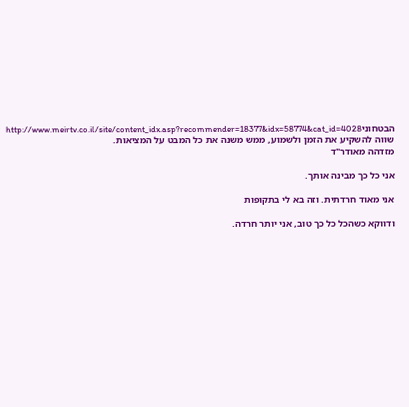הבטחוניhttp://www.meirtv.co.il/site/content_idx.asp?recommender=18377&idx=58774&cat_id=4028
שווה להשקיע את הזמן ולשמוע, ממש משנה את כל המבט על המציאות.
מזדהה מאודר"ד

אני כל כך מבינה אותך.

אני מאוד חרדתית. וזה בא לי בתקופות

ודווקא כשהכל כל כך טוב, אני יותר חרדה.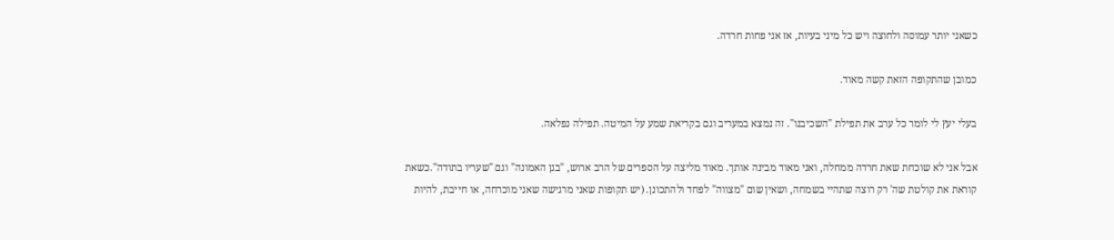כשאני יותר עמוסה ולחוצה ויש כל מיני בעיות, אז אני פחות חרדה.

כמובן שהתקופה הזאת קשה מאוד.

בעלי יעץ לי לומר כל ערב את תפילת "השכיבנו". זה נמצא במעריב וגם בקריאת שמע על המיטה. תפילה נפלאה.

אבל אני לא שוכחת שאת חרדה ממחלה, ואני מאוד מבינה אותך. מאוד מליצה על הספרים של הרב ארוש, "בגן האמונה" וגם "שעריו בתודה".כשאת קוראת את קולטת שה' רק רוצה שתהיי בשמחה, ושאין שום "מצווה" לפחד ולהתכונן. (יש תקופות שאני מרגישה שאני מוכרחה, או חייבת, להיות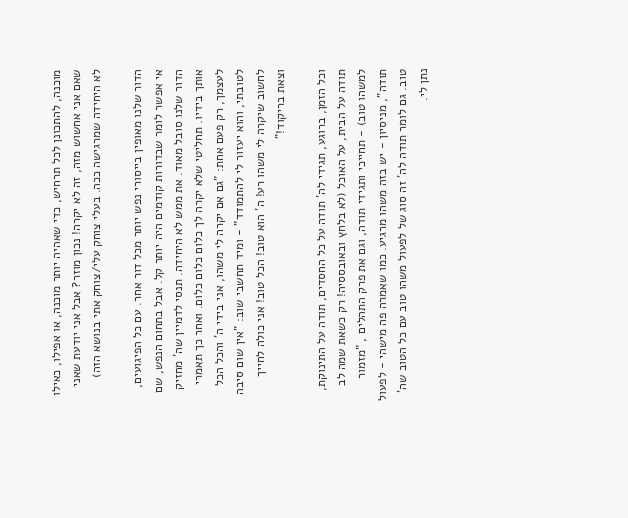מוכנה, להתכונן לכל תרחיש, כדי שאהיה יותר מוכנה, או אפילו, כאילו שאם אני אחשוש מזה, זה לא יקרה! נכון מוזר? אבל אני יודעת שאני לא היחידה שמרגישה ככה. בעלי צוחק עלי/צוחק אתי בנושא הזה)

הדור שלנו מאופין בייסורי נפש יותר מכל דור אחר. עם כל הפיגועים, אי אפשר לומר שבדורות קודמים היה יותר קל. אבל בתחום הנפש, שם הדור שלנו סובל מאוד. את ממש לא היחידה. תנסי לדמיין שה' מחזיק אותך בידיו. תחליטי שלא יקרה לך כלום כלום כלום. ואחר כך תאמרי לעצמך, רק פעם אחת: "גם אם יקרה לי משהו, אני בידי ה' והכל הכל לטובתי, והוא יעזור לי להתמודד" - ומיד תחשבי שוב: "אין שום סיבה לחשוב שיקרה לי משהו רע! ה' הוא טוב! הכל טוב! אני כולה לחייך וצאת בריקוד!"

וכל הזמן, ברוגע, תגידי לה' תודה על כל החסדים, תודה על התינוקת, תודה על הבית, על האוכל (לא בלחץ ובאובססיה! רק כשאת שמה לב למשהו טוב) - תחייכי ותגידי תודה, וגם את פרק התהלים , "מזמור תודה", מניסיון - יש בזה משהו מרגיע. כמו שאמרה פה מישהי - לפעול טוב. גם לומר תודה לה' זה סוג של לפעול משהו טוב עם כל הטוב שה' נתן לי.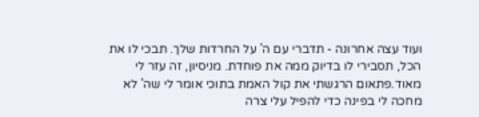ועוד עצה אחרונה - תדברי עם ה' על החרדות שלך. תבכי לו את הכל, תסבירי לו בדיוק ממה את פוחדת. מניסיון, זה עזר לי מאוד.פתאום הרגשתי את קול האמת בתוכי אומר לי שה' לא מחכה לי בפינה כדי להפיל עלי צרה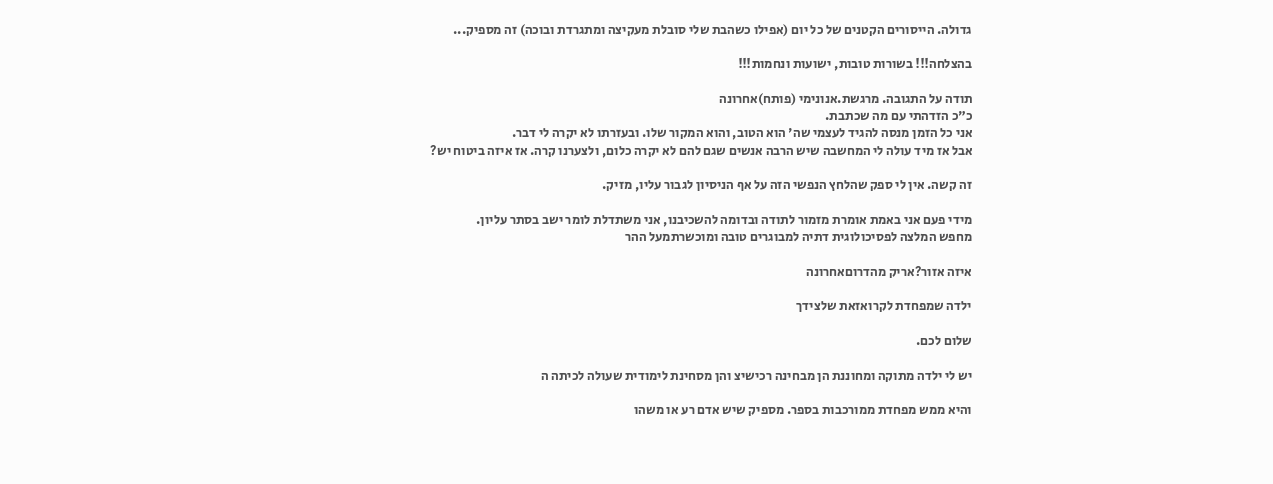גדולה. הייסורים הקטנים של כל יום (אפילו כשהבת שלי סובלת מעקיצה ומתגרדת ובוכה) זה מספיק...

בהצלחה!!! בשורות טובות, ישועות ונחמות!!!

תודה על התגובה. מרגשת.אנונימי (פותח)אחרונה
כ"כ הזדהתי עם מה שכתבת.
אני כל הזמן מנסה להגיד לעצמי שה' הוא הטוב, והוא המקור שלו. ובעזרתו לא יקרה לי דבר.
אבל אז מיד עולה לי המחשבה שיש הרבה אנשים שגם להם לא יקרה כלום, ולצערנו קרה. אז איזה ביטוח יש?

זה קשה. אין לי ספק שהלחץ הנפשי הזה על אף הניסיון לגבור עליו, מזיק.

מידי פעם אני באמת אומרת מזמור לתודה ובדומה להשכיבנו, אני משתדלת לומר ישב בסתר עליון.
מחפש המלצה לפסיכולוגית דתיה למבוגרים טובה ומוכשרתמעל ההר

איזה אזור?אריק מהדרוםאחרונה

ילדה שמפחדת לקרואזאת שלצידך

שלום לכם.

יש לי ילדה מתוקה ומחוננת הן מבחינה רכישיצ והן מסחינת לימודית שעולה לכיתה ה

והיא ממש מפחדת ממורכבות בספר. מספיק שיש אדם רע או משהו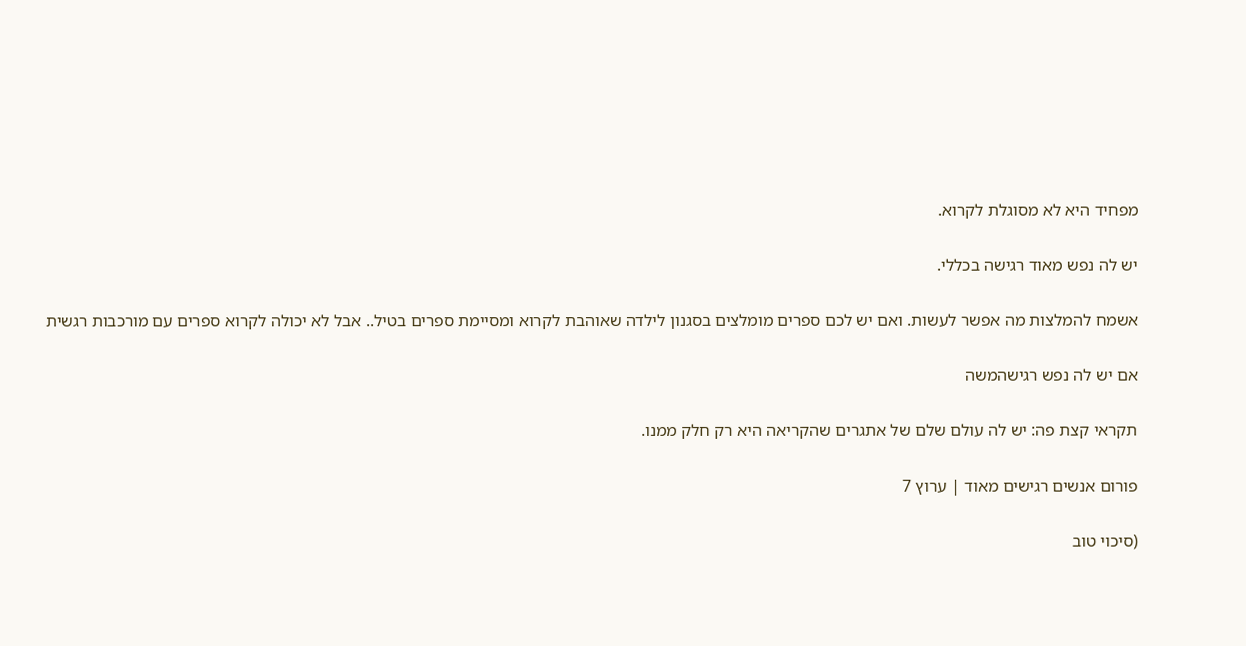מפחיד היא לא מסוגלת לקרוא.

יש לה נפש מאוד רגישה בכללי.

אשמח להמלצות מה אפשר לעשות. ואם יש לכם ספרים מומלצים בסגנון לילדה שאוהבת לקרוא ומסיימת ספרים בטיל.. אבל לא יכולה לקרוא ספרים עם מורכבות רגשית

אם יש לה נפש רגישהמשה

תקראי קצת פה: יש לה עולם שלם של אתגרים שהקריאה היא רק חלק ממנו.

פורום אנשים רגישים מאוד | ערוץ 7

(סיכוי טוב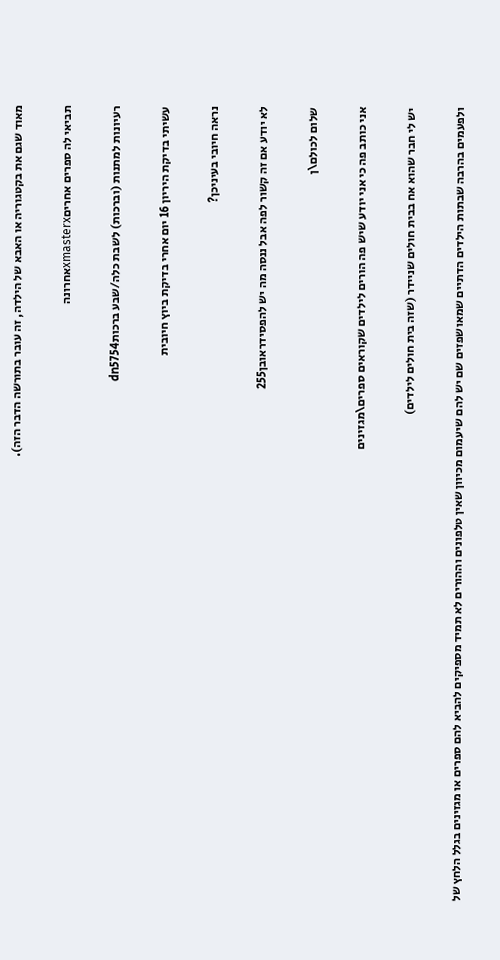מאוד שגם את בקטגוריה או האבא של הילדה, זה עובר בתורשה הדבר הזה).

תביאי לה ספרים אחריםxmasterxאחרונה

רעיונות למתנות (וברכות) לשבת כלה/שבע ברכותdn5754

עשיתי בדיקת היריון 16 יום אחרי בדיקת ביוץ חיובית

נראה חיובי בעיניכן?

לא יודע אם זה קשור לפה אבל ננסה מה יש להפסידראובן255

שלום לכולם\ן

אני כותב פה כי אני יודע שיש פה הורים לילדים שקוראים ספרים\מגזינים

יש לי חבר שהוא אח בבית חולים שניידר (שזה בית חולים לילדים)

ולפעמים בהרבה שבתות הילדים הדתיים שמאושפזים שם יש להם שיעמום מכיוון שאין טלפונים וההורים לא תמיד מספיקים להביא להם ספרים או מגזינים בגלל הלחץ של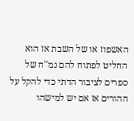האשפוז או של השבת אז הוא החליט לפתוח להם גמ''ח של ספרים לציבור הדתי כדי להקל על ההורים אז אם יש למישהו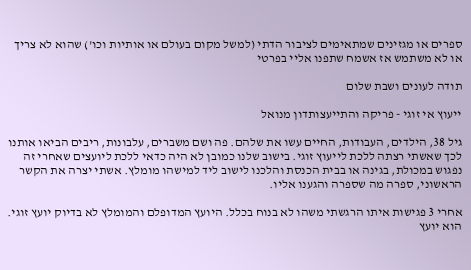ספרים או מגזינים שמתאימים לציבור הדתי (למשל מקום בעולם או אותיות וכו') שהוא לא צריך או לא משתמש אז אשמח שתפנו אליי בפרטי

תודה לעונים ושבת שלום

ייעוץ אי זוגי - פריקה והתייעצותדון מנואל

גיל 38, הילדים, העבודות, החיים עשו את שלהם. פה ושם משברים, עלבונות, ריבים הביאו אותנו לכך שאשתי רצתה ללכת לייעוץ זוגי. בישוב שלנו כמובן לא היה כדאי ללכת ליועצים שאחרי זה נפגוש במכולת, בגינה או בבית הכנסת והלכנו לישוב ליד למישהו מומלץ. אשתי יצרה את הקשר הראשוני, ספרה מה שספרה והגענו אליו.

אחרי 3 פגישות איתו הרגשתי משהו לא בנוח בכלל. היועץ המדופלם והמומלץ לא בדיוק יועץ זוגי. הוא יועץ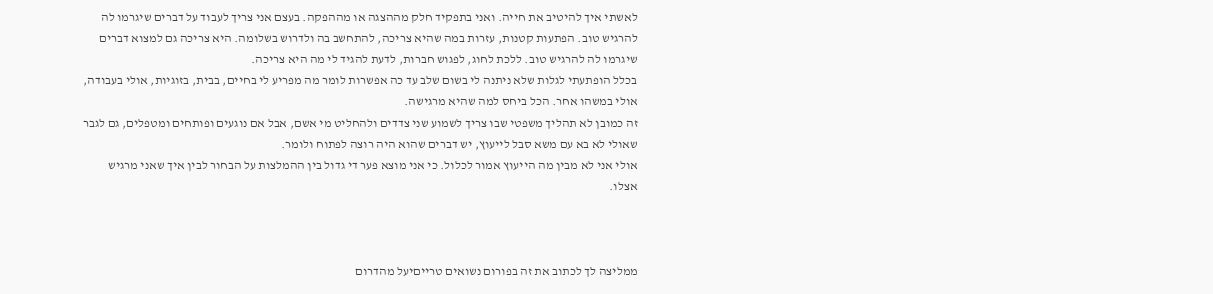לאשתי איך להיטיב את חייה. ואני בתפקיד חלק מההצגה או מההפקה. בעצם אני צריך לעבוד על דברים שיגרמו לה להרגיש טוב. הפתעות קטנות, עזרות במה שהיא צריכה, להתחשב בה ולדרוש בשלומה. היא צריכה גם למצוא דברים שיגרמו לה להרגיש טוב. ללכת לחוג, לפגוש חברות, לדעת להגיד לי מה היא צריכה.
בכלל הופתעתי לגלות שלא ניתנה לי בשום שלב עד כה אפשרות לומר מה מפריע לי בחיים, בבית, בזוגיות, אולי בעבודה, אולי במשהו אחר. הכל ביחס למה שהיא מרגישה.
זה כמובן לא תהליך משפטי שבו צריך לשמוע שני צדדים ולהחליט מי אשם, אבל אם נוגעים ופותחים ומטפלים, גם לגבר שאולי לא בא עם משא סבל לייעוץ, יש דברים שהוא היה רוצה לפתוח ולומר.
אולי אני לא מבין מה הייעוץ אמור לכלול. כי אני מוצא פער די גדול בין ההמלצות על הבחור לבין איך שאני מרגיש אצלו.



ממליצה לך לכתוב את זה בפורום נשואים טרייםיעל מהדרום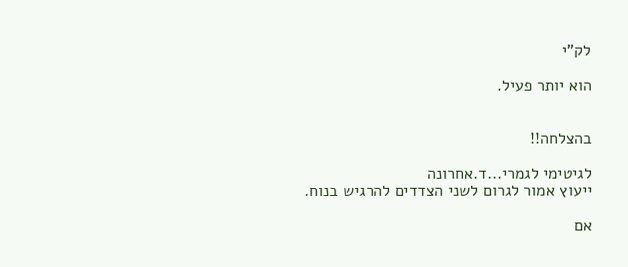לק"י

הוא יותר פעיל.


בהצלחה!!

לגיטימי לגמרי...ד.אחרונה
ייעוץ אמור לגרום לשני הצדדים להרגיש בנוח.

אם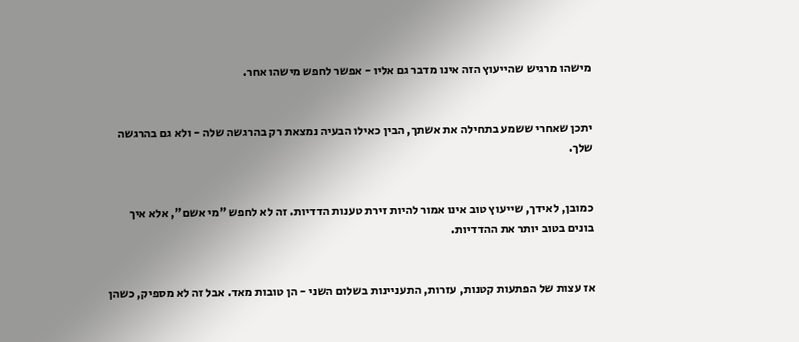מישהו מרגיש שהייעוץ הזה אינו מדבר גם אליו - אפשר לחפש מישהו אחר.


יתכן שאחרי ששמע בתחילה את אשתך, הבין כאילו הבעיה נמצאת רק בהרגשה שלה - ולא גם בהרגשה שלך.


כמובן, לאידך, שייעוץ טוב אינו אמור להיות זירת טענות הדדיות. זה לא לחפש "מי אשם", אלא איך בונים בטוב יותר את ההדדיות.


אז עצות של הפתעות קטנות, עזרות, התעניינות בשלום השני - הן טובות מאד. אבל זה לא מספיק, כשהן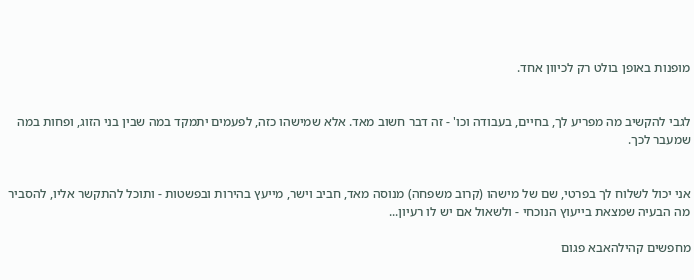מופנות באופן בולט רק לכיוון אחד.


לגבי להקשיב מה מפריע לך, בחיים, בעבודה וכו' - זה דבר חשוב מאד. אלא שמישהו כזה, לפעמים יתמקד במה שבין בני הזוג, ופחות במה שמעבר לכך.


אני יכול לשלוח לך בפרטי, שם של מישהו (קרוב משפחה) מנוסה מאד, חביב וישר, מייעץ בהירות ובפשטות - ותוכל להתקשר אליו, להסביר מה הבעיה שמצאת בייעוץ הנוכחי - ולשאול אם יש לו רעיון...

מחפשים קהילהאבא פגום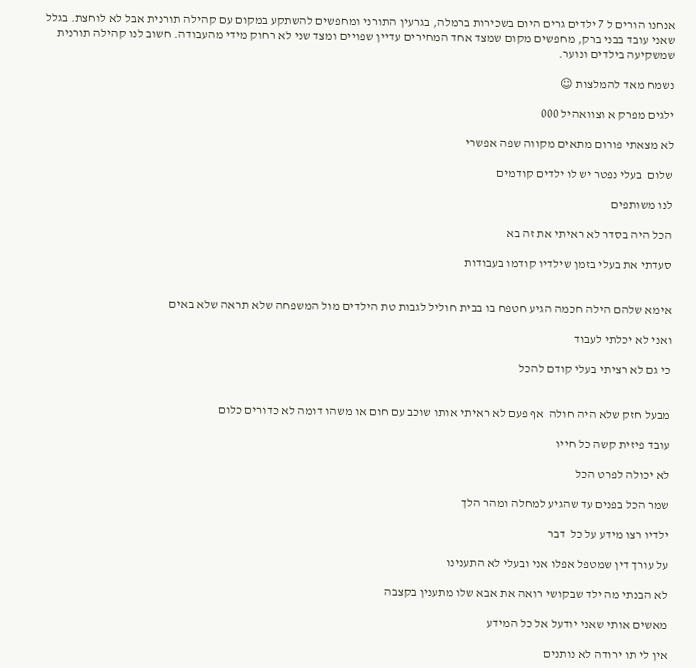אנחנו הורים ל 7 ילדים גרים היום בשכירות ברמלה, בגרעין התורני ומחפשים להשתקע במקום עם קהילה תורנית אבל לא לוחצת. בגלל שאני עובד בבני ברק, מחפשים מקום שמצד אחד המחירים עדיין שפויים ומצד שני לא רחוק מידי מהעבודה. חשוב לנו קהילה תורנית שמשקיעה בילדים ונוער.

נשמח מאד להמלצות ☺

ילגים מפרק א וצוואהיל 000

לא מצאתי פורום מתאים מקווה שפה אפשרי

שלום  בעלי נפטר יש לו ילדים קודמים

לנו משותפים

הכל היה בסדר לא ראיתי את זה בא

סעדתי את בעלי בזמן שילדיו קודמו בעבודות


אימא שלהם הילה חכמה הגיע חטפח בו בבית חוליל לגבות טת הילדים מול המשפחה שלא תראה שלא באים

ואני לא יכלתי לעבוד

כי גם לא רציתי בעלי קודם להכל


מבעל חזק שלא היה חולה  אף פעם לא ראיתי אותו שוכב עם חום או משהו דומה לא כדורים כלום

עובד פיזית קשה כל חייו

לא יכולה לפרט הכל

שמר הכל בפנים עד שהגיע למחלה ומהר הלך

ילדיו רצו מידע על כל  דבר

על עורך דין שמטפל אפלו אני ובעלי לא התענינו

לא הבנתי מה ילד שבקושי רואה את אבא שלו מתענין בקצבה

מאשים אותי שאני יודעל אל כל המידע

אין לי תו ירודה לא נותנים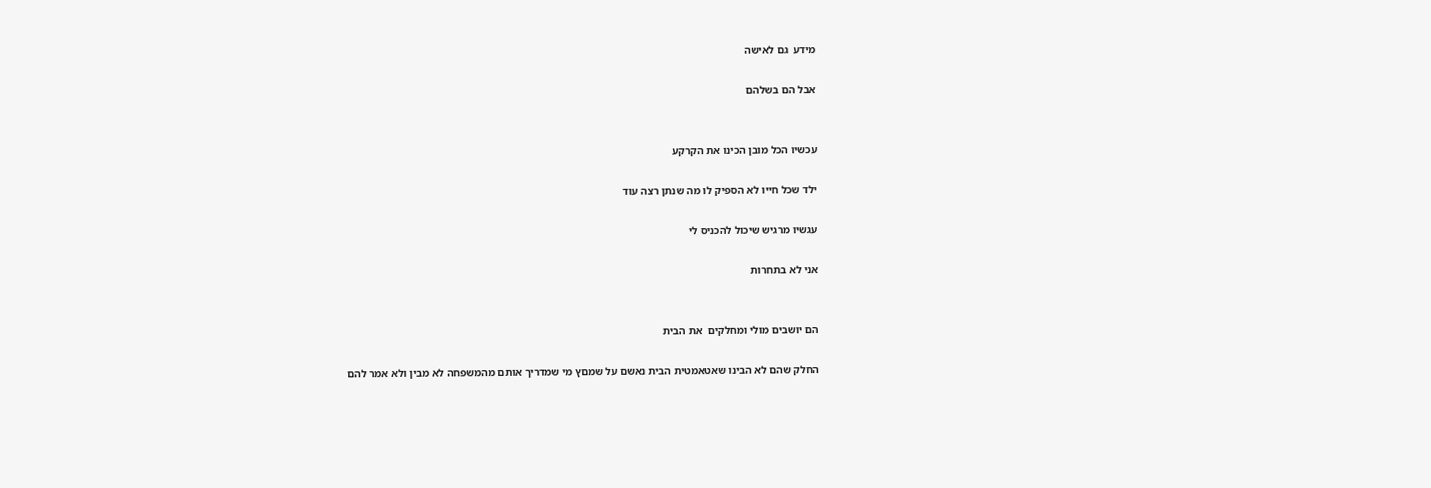מידע  גם לאישה

אבל הם בשלהם


עכשיו הכל מובן הכינו את הקרקע

ילד שכל חייו לא הספיק לו מה שנתן רצה עוד

עגשיו מרגיש שיכול להכניס לי

אני לא בתחרות


הם יושבים מולי ומחלקים  את הבית

החלק שהם לא הבינו שאטאמטית הבית נאשם על שמםץ מי שמדריך אותם מהמשפחה לא מבין ולא אמר להם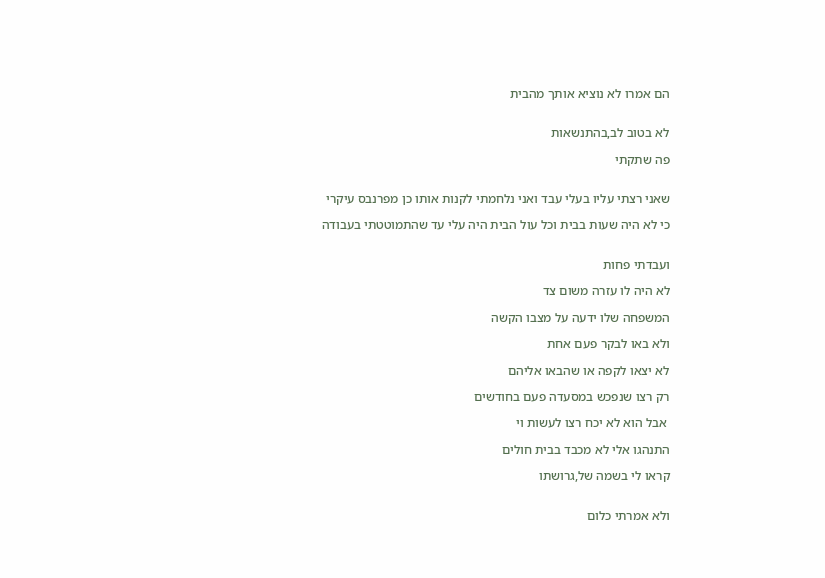הם אמרו לא נוציא אותך מהבית


לא בטוב לב,בהתנשאות

פה שתקתי


שאני רצתי עליו בעלי עבד ואני נלחמתי לקנות אותו כן מפרנבס עיקרי

כי לא היה שעות בבית וכל עול הבית היה עלי עד שהתמוטטתי בעבודה


ועבדתי פחות

לא היה לו עזרה משום צד

המשפחה שלו ידעה על מצבו הקשה

ולא באו לבקר פעם אחת

לא יצאו לקפה או שהבאו אליהם

רק רצו שנפכש במסעדה פעם בחודשים

 אבל הוא לא יכח רצו לעשות וי

התנהגו אלי לא מכבד בבית חולים

קראו לי בשמה של,גרושתו


ולא אמרתי כלום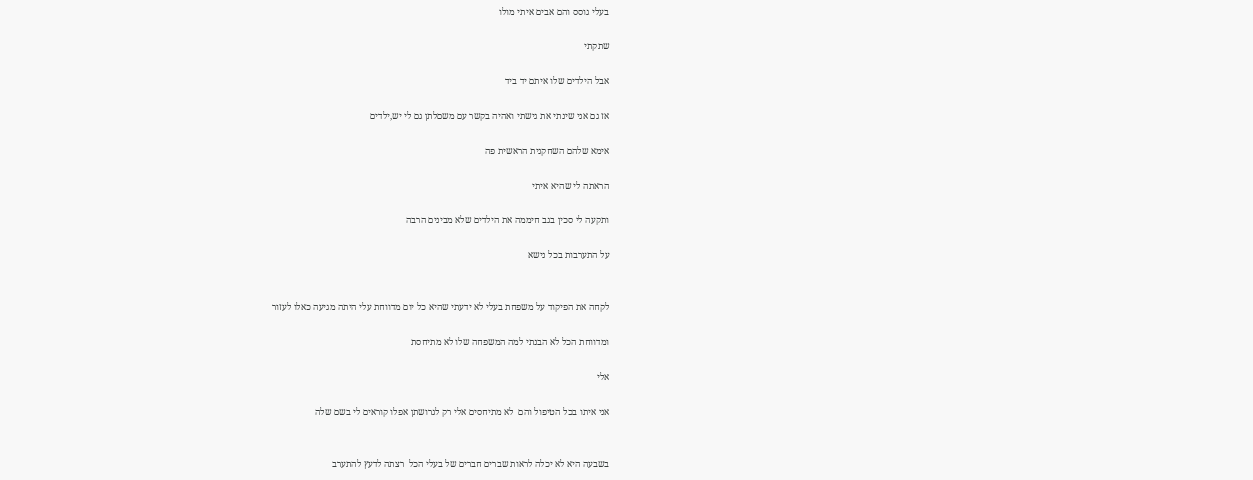בעלי גוסס והם אבים איתי מולו

שתקתי

אבל הילדים שלו איתם יד ביד

אז גם אני שינתי את גישתי ואהיה בקשר עם משםלתן גם לי יש,ילדים

אימא שלהם השחקנית הראשית פה

הראתה לי שהיא איתי

ותקעה לי סכין בגב חיממה את הילדים שלא מבינים הרבה

על התערבות בכל נישא


לקחה את הפיקוד על משפחת בעלי לא ידעתי שהיא כל יום מדווחת עלי היתה מגיעה כאלו לעזור

ומדווחת הכל לא הבנתי למה המשפחה שלו לא מתיחסת

אלי

אני איתו בכל הטיפול והם  לא מתיחסים אלי רק לגרושתן אפלו קוראים לי בשם שלה


בשבעה היא לא יכלה לראות שברים חברים של בעלי הכל  רצתה לדעץ להתערב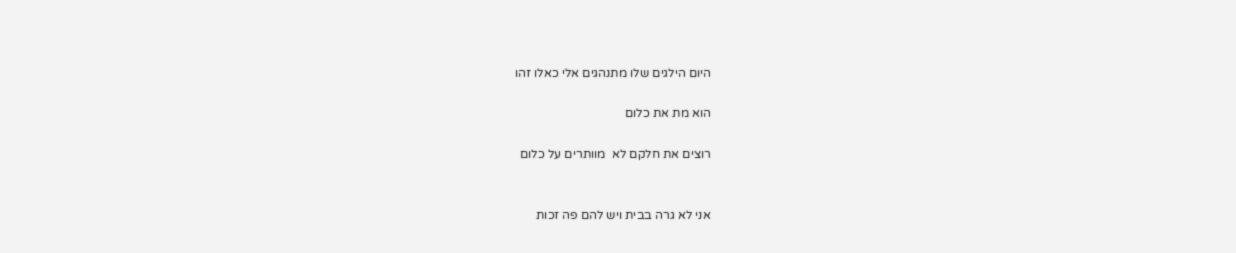היום הילגים שלו מתנהגים אלי כאלו זהו

הוא מת את כלום

רוצים את חלקם לא  מוותרים על כלום


אני לא גרה בבית ויש להם פה זכות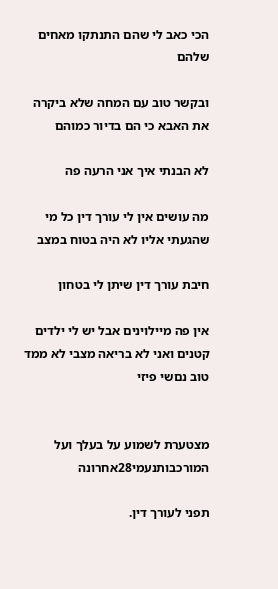הכי כאב לי שהם התנתקו מאחים שלהם

ובקשר טוב עם המחה שלא ביקרה את האבא כי הם בדיור כמוהם

לא הבנתי איך אני הרעה פה

מה עושים אין לי עורך דין כל מי שהגעתי אליו לא היה בטוח במצב

חיבת עורך דין שיתן לי בטחון

אין פה מיילוינים אבל יש לי ילדים קטנים ואני לא בריאה מצבי לא ממד טוב נםשי פיזי


מצטערת לשמוע על בעלך ועל המורכבותנעמי28אחרונה

תפני לעורך דין.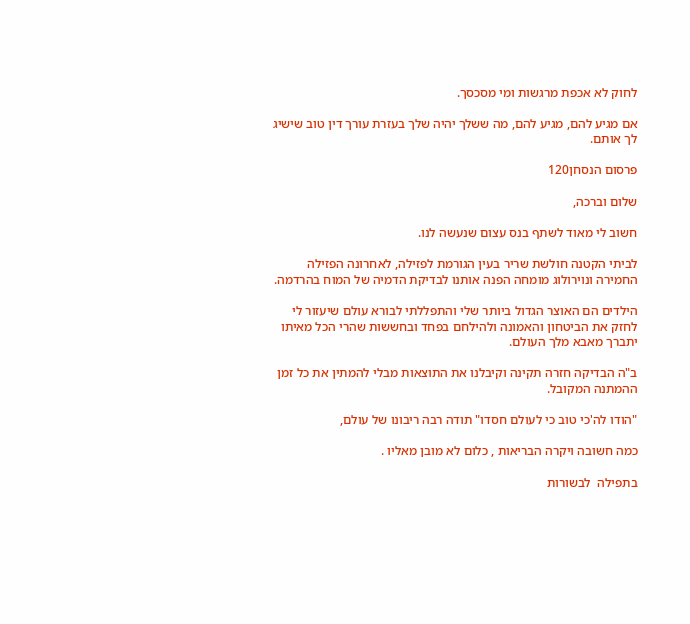לחוק לא אכפת מרגשות ומי מסכסך.

אם מגיע להם, מגיע להם, מה ששלך יהיה שלך בעזרת עורך דין טוב שישיג לך אותם.

פרסום הנסחן120

שלום וברכה,

חשוב לי מאוד לשתף בנס עצום שנעשה לנו.

לביתי הקטנה חולשת שריר בעין הגורמת לפזילה, לאחרונה הפזילה החמירה ונוירולוג מומחה הפנה אותנו לבדיקת הדמיה של המוח בהרדמה.

הילדים הם האוצר הגדול ביותר שלי והתפללתי לבורא עולם שיעזור לי לחזק את הביטחון והאמונה ולהילחם בפחד ובחששות שהרי הכל מאיתו יתברך מאבא מלך העולם.

ב"ה הבדיקה חזרה תקינה וקיבלנו את התוצאות מבלי להמתין את כל זמן ההמתנה המקובל.

"הודו לה'כי טוב כי לעולם חסדו" תודה רבה ריבונו של עולם,

כמה חשובה ויקרה הבריאות , כלום לא מובן מאליו .

בתפילה  לבשורות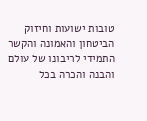טובות ישועות וחיזוק הביטחון והאמונה והקשר התמידי לריבונו של עולם והבנה והכרה בכל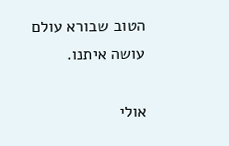הטוב שבורא עולם עושה איתנו.

אולי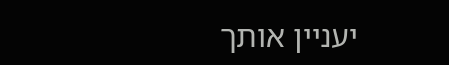יעניין אותך